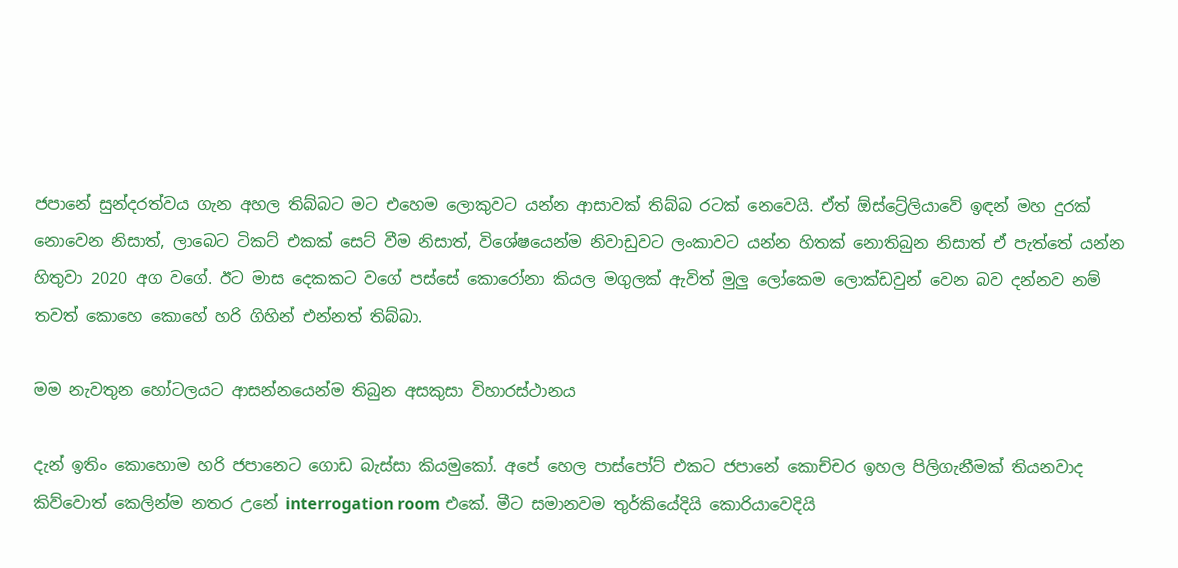ජපානේ සුන්දරත්වය ගැන අහල තිබ්බට මට එහෙම ලොකුවට යන්න ආසාවක් තිබ්බ රටක් නෙවෙයි. ඒත් ඕස්ට්‍රේලියාවේ ඉඳන් මහ දුරක් නොවෙන නිසාත්, ලාබෙට ටිකට් එකක් සෙට් වීම නිසාත්, විශේෂයෙන්ම නිවාඩුවට ලංකාවට යන්න හිතක් නොතිබුන නිසාත් ඒ පැත්තේ යන්න හිතුවා 2020 අග වගේ. ඊට මාස දෙකකට වගේ පස්සේ කොරෝනා කියල මගුලක් ඇවිත් මුලු ලෝකෙම ලොක්ඩවුන් වෙන බව දන්නව නම් තවත් කොහෙ කොහේ හරි ගිහින් එන්නත් තිබ්බා.

මම නැවතුන හෝටලයට ආසන්නයෙන්ම තිබුන අසකුසා විහාරස්ථානය

දැන් ඉතිං කොහොම හරි ජපානෙට ගොඩ බැස්සා කියමුකෝ. අපේ හෙල පාස්පෝට් එකට ජපානේ කොච්චර ඉහල පිලිගැනීමක් තියනවාද කිව්වොත් කෙලින්ම නතර උනේ interrogation room එකේ. මීට සමානවම තුර්කියේදියි කොරියාවෙදියි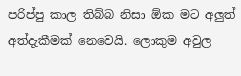පරිප්පු කාල තිබ්බ නිසා ඕක මට අලුත් අත්දැකීමක් නෙවෙයි. ලොකුම අවුල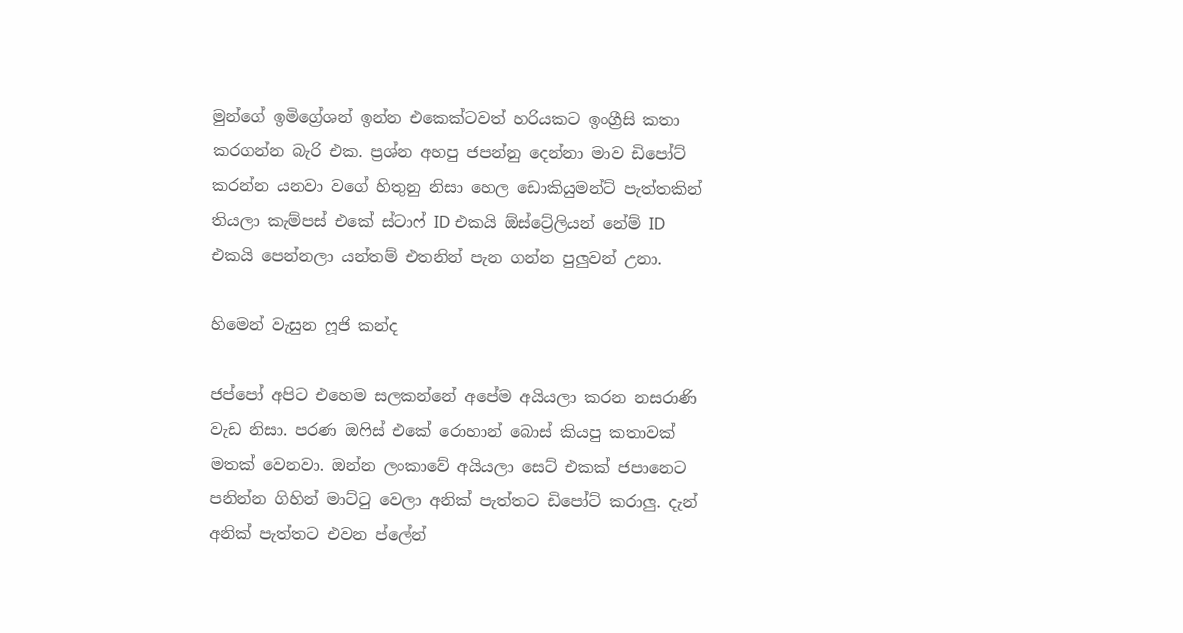මුන්ගේ ඉමිග්‍රේශන් ඉන්න එකෙක්ටවත් හරියකට ඉංග්‍රීසි කතා කරගන්න බැරි එක. ප්‍රශ්න අහපු ජපන්නු දෙන්නා මාව ඩිපෝට් කරන්න යනවා වගේ හිතුනු නිසා හෙල ඩොකියුමන්ට් පැත්තකින් තියලා කැම්පස් එකේ ස්ටාෆ් ID එකයි ඕස්ට්‍රේලියන් නේම් ID එකයි පෙන්නලා යන්තම් එතනින් පැන ගන්න පුලුවන් උනා.

හිමෙන් වැසුන ෆූජි කන්ද

ජප්පෝ අපිට එහෙම සලකන්නේ අපේම අයියලා කරන නසරාණි වැඩ නිසා. පරණ ඔෆිස් එකේ රොහාන් බොස් කියපු කතාවක් මතක් වෙනවා. ඔන්න ලංකාවේ අයියලා සෙට් එකක් ජපානෙට පනින්න ගිහින් මාට්ටු වෙලා අනික් පැත්තට ඩිපෝට් කරාලු. දැන් අනික් පැත්තට එවන ප්ලේන්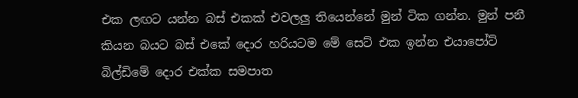එක ලඟට යන්න බස් එකක් එවලලු තියෙන්නේ මුන් ටික ගන්න. මුන් පනී කියන බයට බස් එකේ දොර හරියටම මේ සෙට් එක ඉන්න එයාපෝට් බිල්ඩිමේ දොර එක්ක සමපාත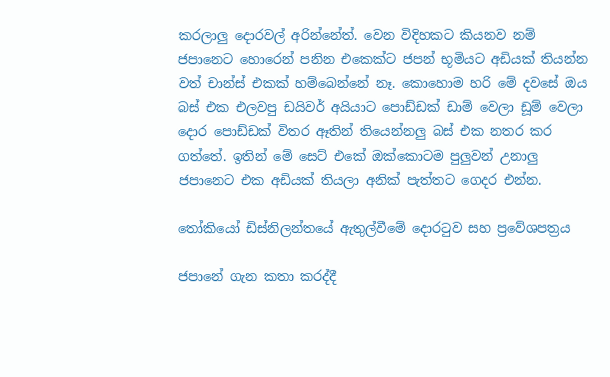කරලාලු දොරවල් අරින්නේත්. වෙන විදිහකට කියනව නම් ජපානෙට හොරෙන් පනින එකෙක්ට ජපන් භූමියට අඩියක් තියන්න වත් චාන්ස් එකක් හම්බෙන්නේ නෑ. කොහොම හරි මේ දවසේ ඔය බස් එක එලවපු ඩයිවර් අයියාට පොඩ්ඩක් ඩාම් වෙලා ඩූම් වෙලා දොර පොඩ්ඩක් විතර ඈතින් තියෙන්නලු බස් එක නතර කර ගත්තේ. ඉතින් මේ සෙට් එකේ ඔක්කොටම පුලුවන් උනාලු ජපානෙට එක අඩියක් තියලා අනික් පැත්තට ගෙදර එන්න.

තෝකියෝ ඩිස්නිලන්තයේ ඇතුල්වීමේ දොරටුව සහ ප්‍රවේශපත්‍රය

ජපානේ ගැන කතා කරද්දී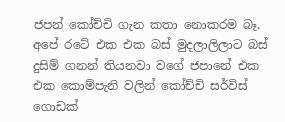ජපන් කෝච්චි ගැන කතා නොකරම බෑ. අපේ රටේ එක එක බස් මුදලාලිලාට බස් දුසිම් ගනන් තියනවා වගේ ජපානේ එක එක කොම්පැනි වලින් කෝච්චි සර්විස් ගොඩක්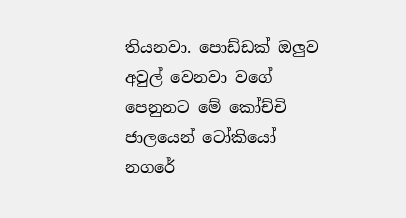තියනවා. පොඩ්ඩක් ඔලුව අවුල් වෙනවා වගේ පෙනුනට මේ කෝච්චි ජාලයෙන් ටෝකියෝ නගරේ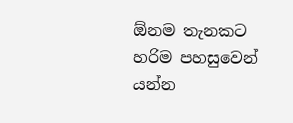ඕනම තැනකට හරිම පහසුවෙන් යන්න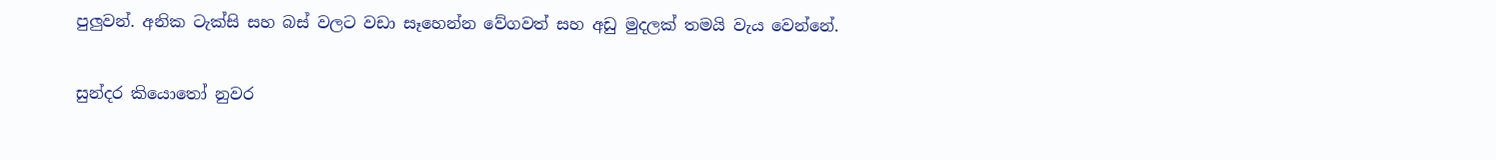පුලුවන්. අනික ටැක්සි සහ බස් වලට වඩා සෑහෙන්න වේගවත් සහ අඩු මුදලක් තමයි වැය වෙන්නේ.

සුන්දර කියොතෝ නුවර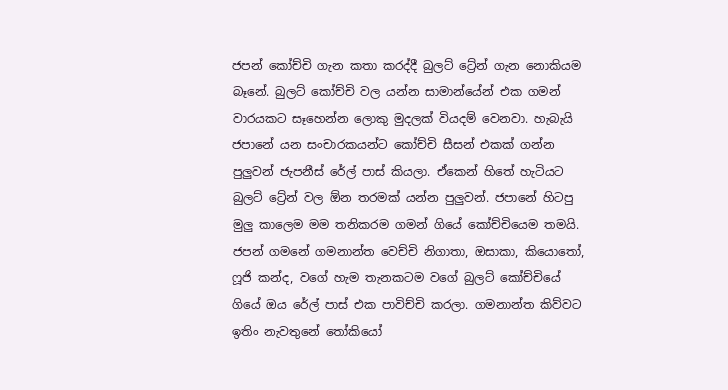ජපන් කෝච්චි ගැන කතා කරද්දී බුලට් ට්‍රේන් ගැන නොකියම බෑනේ. බුලට් කෝච්චි වල යන්න සාමාන්යේන් එක ගමන් වාරයකට සෑහෙන්න ලොකු මුදලක් වියදම් වෙනවා. හැබැයි ජපානේ යන සංචාරකයන්ට කෝච්චි සීසන් එකක් ගන්න පුලුවන් ජැපනීස් රේල් පාස් කියලා. ඒකෙන් හිතේ හැටියට බුලට් ට්‍රේන් වල ඕන තරමක් යන්න පුලුවන්. ජපානේ හිටපු මුලු කාලෙම මම තනිකරම ගමන් ගියේ කෝච්චියෙම තමයි. ජපන් ගමනේ ගමනාන්ත වෙච්චි නිගාතා, ඔසාකා, කියොතෝ, ෆූජි කන්ද, වගේ හැම තැනකටම වගේ බුලට් කෝච්චියේ ගියේ ඔය රේල් පාස් එක පාවිච්චි කරලා. ගමනාන්ත කිව්වට ඉතිං නැවතුනේ තෝකියෝ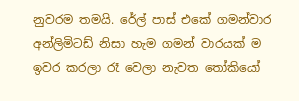නුවරම තමයි. රේල් පාස් එකේ ගමන්වාර අන්ලිමිටඩ් නිසා හැම ගමන් වාරයක් ම ඉවර කරලා රෑ වෙලා නැවත තෝකියෝ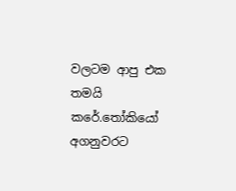වලටම ආපු එක තමයි කරේ.තෝකියෝ අගනුවරට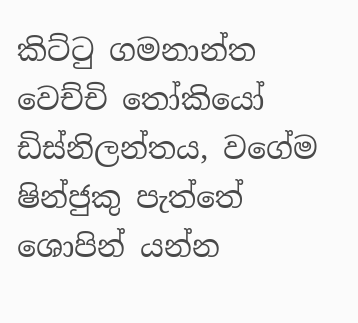කිට්ටු ගමනාන්ත වෙච්චි තෝකියෝ ඩිස්නිලන්තය, වගේම ෂින්ජුකු පැත්තේ ශොපින් යන්න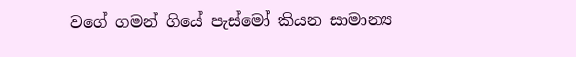වගේ ගමන් ගියේ පැස්මෝ කියන සාමාන්‍ය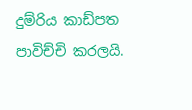දුම්රිය කාඩ්පත පාවිච්චි කරලයි.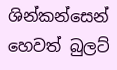ශින්කන්සෙන් හෙවත් බුලට්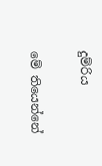දුම්රිය

මේ තියෙන්නේ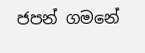ජපන් ගමනේ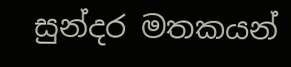සුන්දර මතකයන්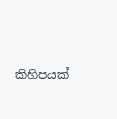කිහිපයක්